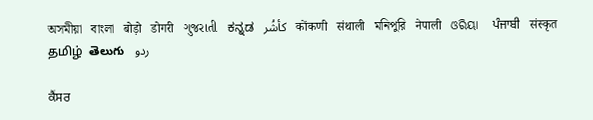অসমীয়া   বাংলা   बोड़ो   डोगरी   ગુજરાતી   ಕನ್ನಡ   كأشُر   कोंकणी   संथाली   মনিপুরি   नेपाली   ଓରିୟା   ਪੰਜਾਬੀ   संस्कृत   தமிழ்  తెలుగు   ردو

ਕੈਂਸਰ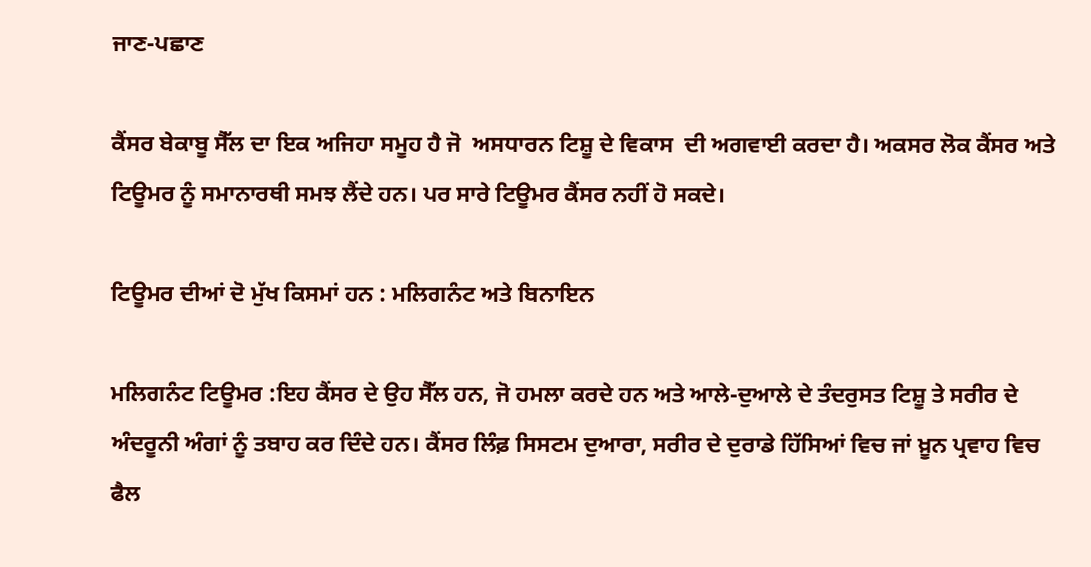ਜਾਣ-ਪਛਾਣ

ਕੈਂਸਰ ਬੇਕਾਬੂ ਸੈੱਲ ਦਾ ਇਕ ਅਜਿਹਾ ਸਮੂਹ ਹੈ ਜੋ  ਅਸਧਾਰਨ ਟਿਸ਼ੂ ਦੇ ਵਿਕਾਸ  ਦੀ ਅਗਵਾਈ ਕਰਦਾ ਹੈ। ਅਕਸਰ ਲੋਕ ਕੈਂਸਰ ਅਤੇ ਟਿਊਮਰ ਨੂੰ ਸਮਾਨਾਰਥੀ ਸਮਝ ਲੈਂਦੇ ਹਨ। ਪਰ ਸਾਰੇ ਟਿਊਮਰ ਕੈਂਸਰ ਨਹੀਂ ਹੋ ਸਕਦੇ।

ਟਿਊਮਰ ਦੀਆਂ ਦੋ ਮੁੱਖ ਕਿਸਮਾਂ ਹਨ : ਮਲਿਗਨੰਟ ਅਤੇ ਬਿਨਾਇਨ

ਮਲਿਗਨੰਟ ਟਿਊਮਰ :ਇਹ ਕੈਂਸਰ ਦੇ ਉਹ ਸੈੱਲ ਹਨ, ਜੋ ਹਮਲਾ ਕਰਦੇ ਹਨ ਅਤੇ ਆਲੇ-ਦੁਆਲੇ ਦੇ ਤੰਦਰੁਸਤ ਟਿਸ਼ੂ ਤੇ ਸਰੀਰ ਦੇ ਅੰਦਰੂਨੀ ਅੰਗਾਂ ਨੂੰ ਤਬਾਹ ਕਰ ਦਿੰਦੇ ਹਨ। ਕੈਂਸਰ ਲਿੰਫ਼ ਸਿਸਟਮ ਦੁਆਰਾ, ਸਰੀਰ ਦੇ ਦੁਰਾਡੇ ਹਿੱਸਿਆਂ ਵਿਚ ਜਾਂ ਖ਼ੂਨ ਪ੍ਰਵਾਹ ਵਿਚ ਫੈਲ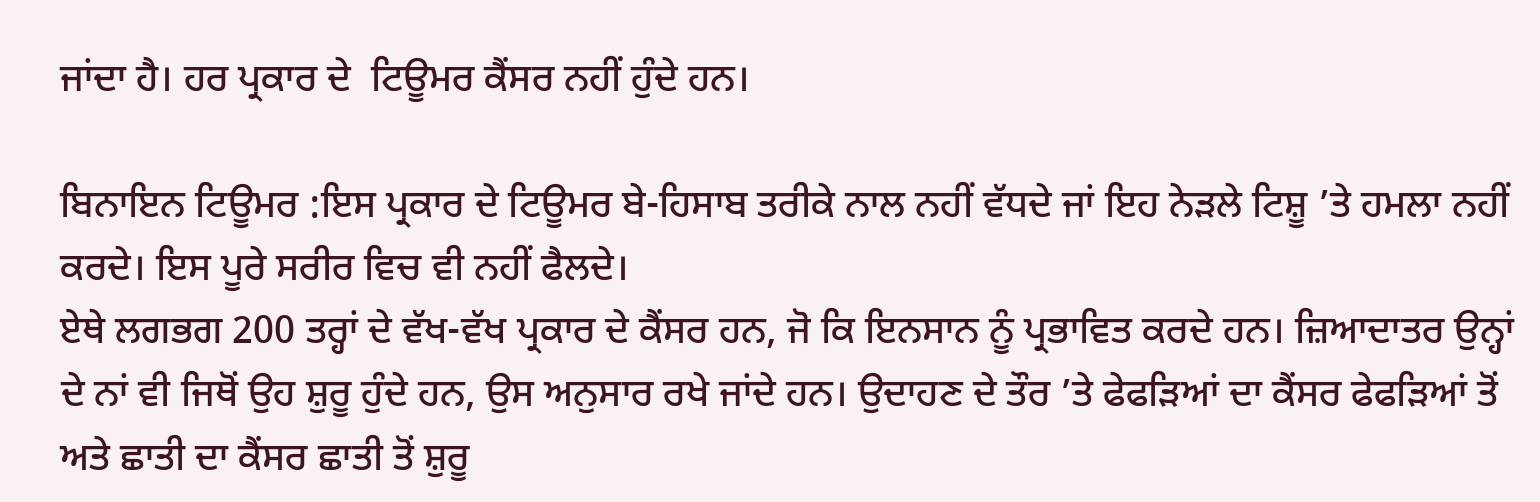ਜਾਂਦਾ ਹੈ। ਹਰ ਪ੍ਰਕਾਰ ਦੇ  ਟਿਊਮਰ ਕੈਂਸਰ ਨਹੀਂ ਹੁੰਦੇ ਹਨ।

ਬਿਨਾਇਨ ਟਿਊਮਰ :ਇਸ ਪ੍ਰਕਾਰ ਦੇ ਟਿਊਮਰ ਬੇ-ਹਿਸਾਬ ਤਰੀਕੇ ਨਾਲ ਨਹੀਂ ਵੱਧਦੇ ਜਾਂ ਇਹ ਨੇੜਲੇ ਟਿਸ਼ੂ ’ਤੇ ਹਮਲਾ ਨਹੀਂ ਕਰਦੇ। ਇਸ ਪੂਰੇ ਸਰੀਰ ਵਿਚ ਵੀ ਨਹੀਂ ਫੈਲਦੇ।
ਏਥੇ ਲਗਭਗ 200 ਤਰ੍ਹਾਂ ਦੇ ਵੱਖ-ਵੱਖ ਪ੍ਰਕਾਰ ਦੇ ਕੈਂਸਰ ਹਨ, ਜੋ ਕਿ ਇਨਸਾਨ ਨੂੰ ਪ੍ਰਭਾਵਿਤ ਕਰਦੇ ਹਨ। ਜ਼ਿਆਦਾਤਰ ਉਨ੍ਹਾਂ ਦੇ ਨਾਂ ਵੀ ਜਿਥੋਂ ਉਹ ਸ਼ੁਰੂ ਹੁੰਦੇ ਹਨ, ਉਸ ਅਨੁਸਾਰ ਰਖੇ ਜਾਂਦੇ ਹਨ। ਉਦਾਹਣ ਦੇ ਤੌਰ ’ਤੇ ਫੇਫੜਿਆਂ ਦਾ ਕੈਂਸਰ ਫੇਫੜਿਆਂ ਤੋਂ ਅਤੇ ਛਾਤੀ ਦਾ ਕੈਂਸਰ ਛਾਤੀ ਤੋਂ ਸ਼ੁਰੂ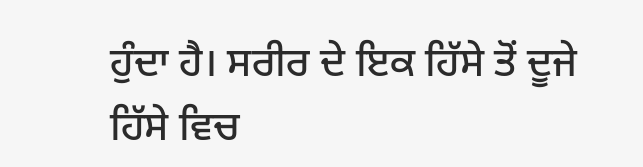ਹੁੰਦਾ ਹੈ। ਸਰੀਰ ਦੇ ਇਕ ਹਿੱਸੇ ਤੋਂ ਦੂਜੇ ਹਿੱਸੇ ਵਿਚ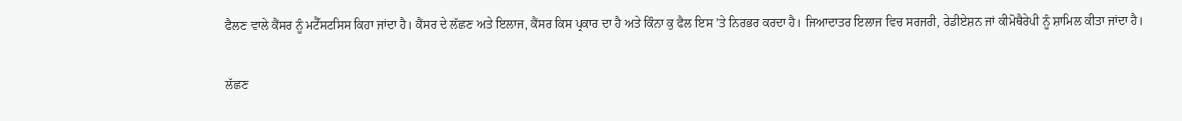ਫੈਲਣ ਵਾਲੇ ਕੈਂਸਰ ਨੂੰ ਮਟੈੱਸਟਸਿਸ ਕਿਹਾ ਜਾਂਦਾ ਹੈ। ਕੈਂਸਰ ਦੇ ਲੱਛਣ ਅਤੇ ਇਲਾਜ, ਕੈਂਸਰ ਕਿਸ ਪ੍ਰਕਾਰ ਦਾ ਹੈ ਅਤੇ ਕਿੰਨਾ ਕੁ ਫੈਲ ਇਸ ’ਤੇ ਨਿਰਭਰ ਕਰਦਾ ਹੈ। ਜਿਆਦਾਤਰ ਇਲਾਜ ਵਿਚ ਸਰਜਰੀ, ਰੇਡੀਏਸ਼ਨ ਜਾਂ ਕੀਮੋਥੈਰੇਪੀ ਨੂੰ ਸ਼ਾਮਿਲ ਕੀਤਾ ਜਾਂਦਾ ਹੈ।

ਲੱਛਣ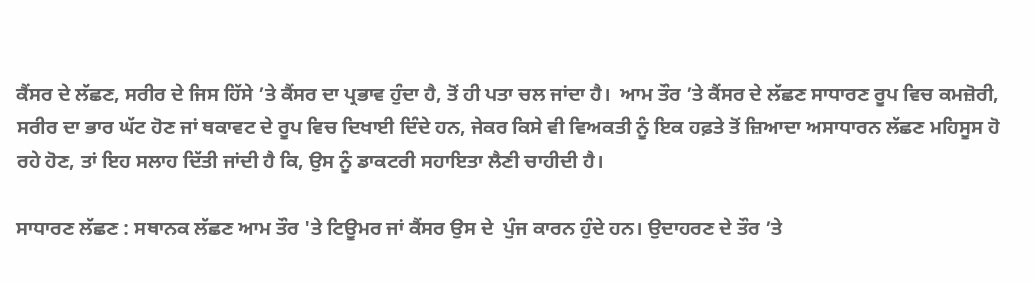ਕੈਂਸਰ ਦੇ ਲੱਛਣ, ਸਰੀਰ ਦੇ ਜਿਸ ਹਿੱਸੇ ’ਤੇ ਕੈਂਸਰ ਦਾ ਪ੍ਰਭਾਵ ਹੁੰਦਾ ਹੈ, ਤੋਂ ਹੀ ਪਤਾ ਚਲ ਜਾਂਦਾ ਹੈ।  ਆਮ ਤੌਰ ’ਤੇ ਕੈਂਸਰ ਦੇ ਲੱਛਣ ਸਾਧਾਰਣ ਰੂਪ ਵਿਚ ਕਮਜ਼ੋਰੀ, ਸਰੀਰ ਦਾ ਭਾਰ ਘੱਟ ਹੋਣ ਜਾਂ ਥਕਾਵਟ ਦੇ ਰੂਪ ਵਿਚ ਦਿਖਾਈ ਦਿੰਦੇ ਹਨ, ਜੇਕਰ ਕਿਸੇ ਵੀ ਵਿਅਕਤੀ ਨੂੰ ਇਕ ਹਫ਼ਤੇ ਤੋਂ ਜ਼ਿਆਦਾ ਅਸਾਧਾਰਨ ਲੱਛਣ ਮਹਿਸੂਸ ਹੋ ਰਹੇ ਹੋਣ, ਤਾਂ ਇਹ ਸਲਾਹ ਦਿੱਤੀ ਜਾਂਦੀ ਹੈ ਕਿ, ਉਸ ਨੂੰ ਡਾਕਟਰੀ ਸਹਾਇਤਾ ਲੈਣੀ ਚਾਹੀਦੀ ਹੈ।

ਸਾਧਾਰਣ ਲੱਛਣ : ਸਥਾਨਕ ਲੱਛਣ ਆਮ ਤੌਰ 'ਤੇ ਟਿਊਮਰ ਜਾਂ ਕੈਂਸਰ ਉਸ ਦੇ  ਪੁੰਜ ਕਾਰਨ ਹੁੰਦੇ ਹਨ। ਉਦਾਹਰਣ ਦੇ ਤੌਰ ’ਤੇ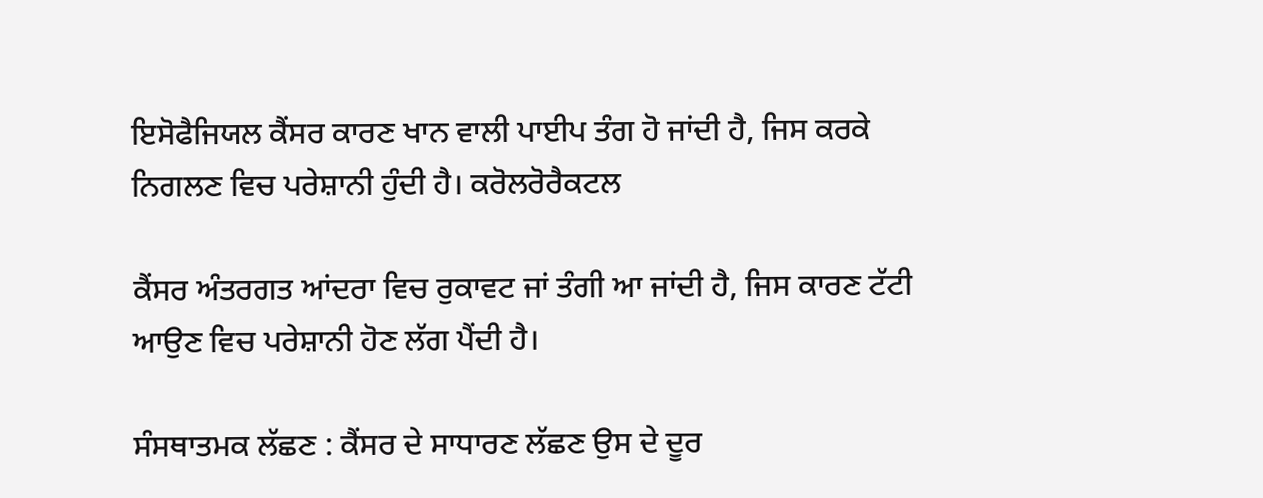ਇਸੋਫੈਜਿਯਲ ਕੈਂਸਰ ਕਾਰਣ ਖਾਨ ਵਾਲੀ ਪਾਈਪ ਤੰਗ ਹੋ ਜਾਂਦੀ ਹੈ, ਜਿਸ ਕਰਕੇ ਨਿਗਲਣ ਵਿਚ ਪਰੇਸ਼ਾਨੀ ਹੁੰਦੀ ਹੈ। ਕਰੋਲਰੋਰੈਕਟਲ

ਕੈਂਸਰ ਅੰਤਰਗਤ ਆਂਦਰਾ ਵਿਚ ਰੁਕਾਵਟ ਜਾਂ ਤੰਗੀ ਆ ਜਾਂਦੀ ਹੈ, ਜਿਸ ਕਾਰਣ ਟੱਟੀ ਆਉਣ ਵਿਚ ਪਰੇਸ਼ਾਨੀ ਹੋਣ ਲੱਗ ਪੈਂਦੀ ਹੈ।

ਸੰਸਥਾਤਮਕ ਲੱਛਣ : ਕੈਂਸਰ ਦੇ ਸਾਧਾਰਣ ਲੱਛਣ ਉਸ ਦੇ ਦੂਰ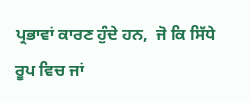ਪ੍ਰਭਾਵਾਂ ਕਾਰਣ ਹੁੰਦੇ ਹਨ,  ਜੋ ਕਿ ਸਿੱਧੇ ਰੂਪ ਵਿਚ ਜਾਂ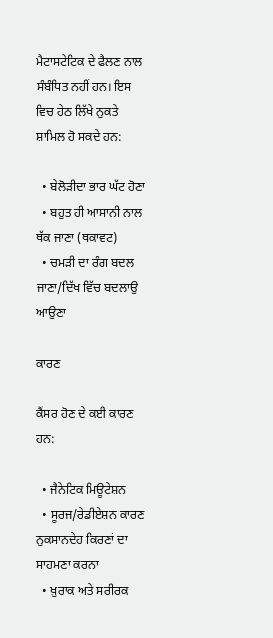ਮੈਟਾਸਟੇਟਿਕ ਦੇ ਫੈਲਣ ਨਾਲ ਸੰਬੰਧਿਤ ਨਹੀਂ ਹਨ। ਇਸ ਵਿਚ ਹੇਠ ਲਿੱਖੇ ਨੁਕਤੇ ਸ਼ਾਮਿਲ ਹੋ ਸਕਦੇ ਹਨ:

  • ਬੇਲੋੜੀਦਾ ਭਾਰ ਘੱਟ ਹੋਣਾ
  • ਬਹੁਤ ਹੀ ਆਸਾਨੀ ਨਾਲ ਥੱਕ ਜਾਣਾ (ਥਕਾਵਟ)
  • ਚਮੜੀ ਦਾ ਰੰਗ ਬਦਲ ਜਾਣਾ/ਦਿੱਖ ਵਿੱਚ ਬਦਲਾਉ ਆਉਣਾ

ਕਾਰਣ

ਕੈਂਸਰ ਹੋਣ ਦੇ ਕਈ ਕਾਰਣ ਹਨ:

  • ਜੈਨੇਟਿਕ ਮਿਊਟੇਸ਼ਨ
  • ਸੂਰਜ/ਰੇਡੀਏਸ਼ਨ ਕਾਰਣ ਨੁਕਸਾਨਦੇਹ ਕਿਰਣਾਂ ਦਾ ਸਾਹਮਣਾ ਕਰਨਾ
  • ਖ਼ੁਰਾਕ ਅਤੇ ਸਰੀਰਕ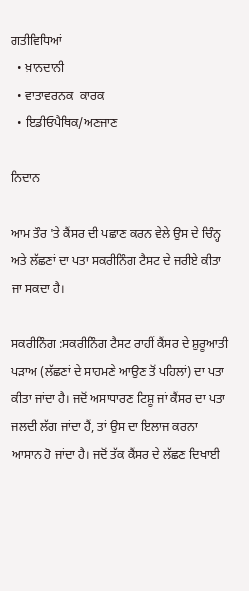ਗਤੀਵਿਧਿਆਂ
  • ਖ਼ਾਨਦਾਨੀ
  • ਵਾਤਾਵਰਨਕ  ਕਾਰਕ
  • ਇਡੀਓਪੈਥਿਕ/ਅਣਜਾਣ

ਨਿਦਾਨ

ਆਮ ਤੌਰ 'ਤੇ ਕੈਂਸਰ ਦੀ ਪਛਾਣ ਕਰਨ ਵੇਲੇ ਉਸ ਦੇ ਚਿੰਨ੍ਹ ਅਤੇ ਲੱਛਣਾਂ ਦਾ ਪਤਾ ਸਕਰੀਨਿੰਗ ਟੈਸਟ ਦੇ ਜਰੀਏ ਕੀਤਾ ਜਾ ਸਕਦਾ ਹੈ।

ਸਕਰੀਨਿੰਗ :ਸਕਰੀਨਿੰਗ ਟੈਸਟ ਰਾਹੀਂ ਕੈਂਸਰ ਦੇ ਸ਼ੁਰੂਆਤੀ ਪੜਾਅ (ਲੱਛਣਾਂ ਦੇ ਸਾਹਮਣੇ ਆਉਣ ਤੋਂ ਪਹਿਲਾਂ) ਦਾ ਪਤਾ ਕੀਤਾ ਜਾਂਦਾ ਹੈ। ਜਦੋਂ ਅਸਾਧਾਰਣ ਟਿਸ਼ੂ ਜਾਂ ਕੈਂਸਰ ਦਾ ਪਤਾ ਜਲਦੀ ਲੱਗ ਜਾਂਦਾ ਹੈਂ, ਤਾਂ ਉਸ ਦਾ ਇਲਾਜ ਕਰਨਾ ਆਸਾਨ ਹੋ ਜਾਂਦਾ ਹੈ। ਜਦੋਂ ਤੱਕ ਕੈਂਸਰ ਦੇ ਲੱਛਣ ਦਿਖਾਈ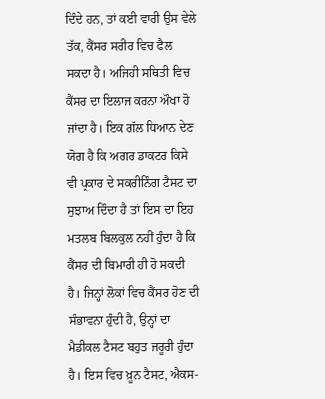ਦਿੰਦੇ ਹਨ, ਤਾਂ ਕਈ ਵਾਰੀ ਉਸ ਵੇਲੇ ਤੱਕ, ਕੈਂਸਰ ਸਰੀਰ ਵਿਚ ਫੈਲ ਸਕਦਾ ਹੈ। ਅਜਿਹੀ ਸਥਿਤੀ ਵਿਚ ਕੈਂਸਰ ਦਾ ਇਲਾਜ ਕਰਨਾ ਔਖਾ ਹੋ ਜਾਂਦਾ ਹੈ। ਇਕ ਗੱਲ ਧਿਆਨ ਦੇਣ ਯੋਗ ਹੈ ਕਿ ਅਗਰ ਡਾਕਟਰ ਕਿਸੇ ਵੀ ਪ੍ਰਕਾਰ ਦੇ ਸਕਰੀਨਿੰਗ ਟੈਸਟ ਦਾ ਸੁਝਾਅ ਦਿੰਦਾ ਹੈ ਤਾਂ ਇਸ ਦਾ ਇਹ ਮਤਲਬ ਬਿਲਕੁਲ ਨਹੀਂ ਹੁੰਦਾ ਹੈ ਕਿ ਕੈਂਸਰ ਦੀ ਬਿਮਾਰੀ ਹੀ ਹੋ ਸਕਦੀ ਹੈ। ਜਿਨ੍ਹਾਂ ਲੋਕਾਂ ਵਿਚ ਕੈਂਸਰ ਹੋਣ ਦੀ ਸੰਭਾਵਨਾ ਹੁੰਦੀ ਹੈ, ਉਨ੍ਹਾਂ ਦਾ ਮੈਡੀਕਲ ਟੈਸਟ ਬਹੁਤ ਜਰੂਰੀ ਹੁੰਦਾ ਹੈ। ਇਸ ਵਿਚ ਖ਼ੂਨ ਟੈਸਟ, ਐਕਸ-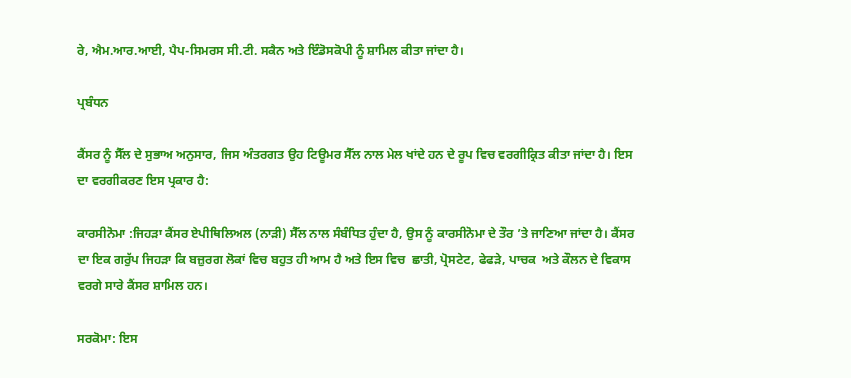ਰੇ, ਐਮ.ਆਰ.ਆਈ, ਪੈਪ-ਸਿਮਰਸ ਸੀ.ਟੀ. ਸਕੈਨ ਅਤੇ ਇੰਡੋਸਕੋਪੀ ਨੂੰ ਸ਼ਾਮਿਲ ਕੀਤਾ ਜਾਂਦਾ ਹੈ।

ਪ੍ਰਬੰਧਨ

ਕੈਂਸਰ ਨੂੰ ਸੈੱਲ ਦੇ ਸੁਭਾਅ ਅਨੁਸਾਰ, ਜਿਸ ਅੰਤਰਗਤ ਉਹ ਟਿਊਮਰ ਸੈੱਲ ਨਾਲ ਮੇਲ ਖਾਂਦੇ ਹਨ ਦੇ ਰੂਪ ਵਿਚ ਵਰਗੀਕ੍ਰਿਤ ਕੀਤਾ ਜਾਂਦਾ ਹੈ। ਇਸ ਦਾ ਵਰਗੀਕਰਣ ਇਸ ਪ੍ਰਕਾਰ ਹੈ:

ਕਾਰਸੀਨੋਮਾ :ਜਿਹੜਾ ਕੈਂਸਰ ਏਪੀਥਿਲਿਅਲ (ਨਾੜੀ) ਸੈੱਲ ਨਾਲ ਸੰਬੰਧਿਤ ਹੁੰਦਾ ਹੈ, ਉਸ ਨੂੰ ਕਾਰਸੀਨੋਮਾ ਦੇ ਤੌਰ ’ਤੇ ਜਾਣਿਆ ਜਾਂਦਾ ਹੈ। ਕੈਂਸਰ ਦਾ ਇਕ ਗਰੁੱਪ ਜਿਹੜਾ ਕਿ ਬਜ਼ੁਰਗ ਲੋਕਾਂ ਵਿਚ ਬਹੁਤ ਹੀ ਆਮ ਹੈ ਅਤੇ ਇਸ ਵਿਚ  ਛਾਤੀ, ਪ੍ਰੋਸਟੇਟ, ਫੇਫੜੇ, ਪਾਚਕ  ਅਤੇ ਕੌਲਨ ਦੇ ਵਿਕਾਸ ਵਰਗੇ ਸਾਰੇ ਕੈਂਸਰ ਸ਼ਾਮਿਲ ਹਨ।

ਸਰਕੋਮਾ: ਇਸ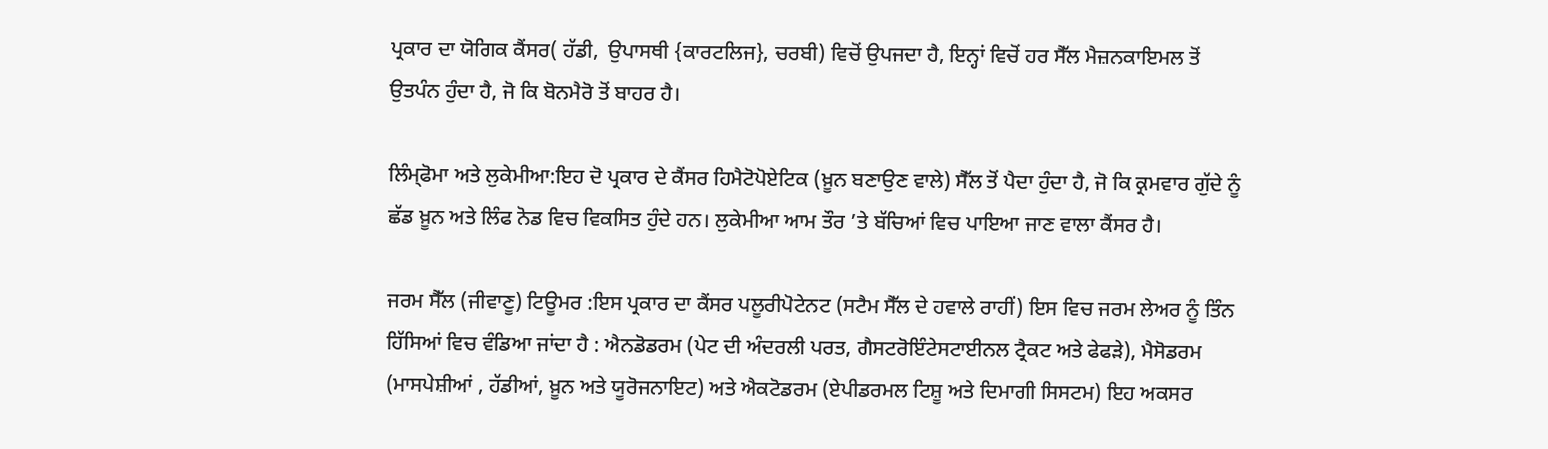ਪ੍ਰਕਾਰ ਦਾ ਯੋਗਿਕ ਕੈਂਸਰ( ਹੱਡੀ,  ਉਪਾਸਥੀ {ਕਾਰਟਲਿਜ}, ਚਰਬੀ) ਵਿਚੋਂ ਉਪਜਦਾ ਹੈ, ਇਨ੍ਹਾਂ ਵਿਚੋਂ ਹਰ ਸੈੱਲ ਮੈਜ਼ਨਕਾਇਮਲ ਤੋਂ ਉਤਪੰਨ ਹੁੰਦਾ ਹੈ, ਜੋ ਕਿ ਬੋਨਮੈਰੋ ਤੋਂ ਬਾਹਰ ਹੈ।

ਲਿੰਮ੍ਫੋਮਾ ਅਤੇ ਲੁਕੇਮੀਆ:ਇਹ ਦੋ ਪ੍ਰਕਾਰ ਦੇ ਕੈਂਸਰ ਹਿਮੈਟੋਪੋਏਟਿਕ (ਖ਼ੂਨ ਬਣਾਉਣ ਵਾਲੇ) ਸੈੱਲ ਤੋਂ ਪੈਦਾ ਹੁੰਦਾ ਹੈ, ਜੋ ਕਿ ਕ੍ਰਮਵਾਰ ਗੁੱਦੇ ਨੂੰ ਛੱਡ ਖ਼ੂਨ ਅਤੇ ਲਿੰਫ ਨੋਡ ਵਿਚ ਵਿਕਸਿਤ ਹੁੰਦੇ ਹਨ। ਲੁਕੇਮੀਆ ਆਮ ਤੌਰ ’ਤੇ ਬੱਚਿਆਂ ਵਿਚ ਪਾਇਆ ਜਾਣ ਵਾਲਾ ਕੈਂਸਰ ਹੈ।

ਜਰਮ ਸੈੱਲ (ਜੀਵਾਣੂ) ਟਿਊਮਰ :ਇਸ ਪ੍ਰਕਾਰ ਦਾ ਕੈਂਸਰ ਪਲੂਰੀਪੋਟੇਨਟ (ਸਟੈਮ ਸੈੱਲ ਦੇ ਹਵਾਲੇ ਰਾਹੀਂ) ਇਸ ਵਿਚ ਜਰਮ ਲੇਅਰ ਨੂੰ ਤਿੰਨ ਹਿੱਸਿਆਂ ਵਿਚ ਵੰਡਿਆ ਜਾਂਦਾ ਹੈ : ਐਨਡੋਡਰਮ (ਪੇਟ ਦੀ ਅੰਦਰਲੀ ਪਰਤ, ਗੈਸਟਰੋਇੰਟੇਸਟਾਈਨਲ ਟ੍ਰੈਕਟ ਅਤੇ ਫੇਫੜੇ), ਮੈਸੋਡਰਮ (ਮਾਸਪੇਸ਼ੀਆਂ , ਹੱਡੀਆਂ, ਖ਼ੂਨ ਅਤੇ ਯੂਰੋਜਨਾਇਟ) ਅਤੇ ਐਕਟੋਡਰਮ (ਏਪੀਡਰਮਲ ਟਿਸ਼ੂ ਅਤੇ ਦਿਮਾਗੀ ਸਿਸਟਮ) ਇਹ ਅਕਸਰ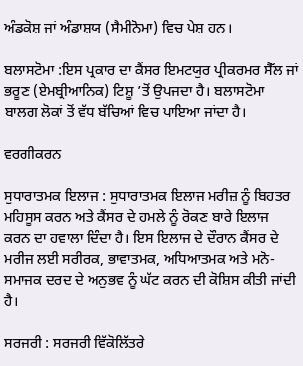ਅੰਡਕੋਸ਼ ਜਾਂ ਅੰਡਾਸ਼ਯ (ਸੈਮੀਨੋਮਾ) ਵਿਚ ਪੇਸ਼ ਹਨ।

ਬਲਾਸਟੋਮਾ :ਇਸ ਪ੍ਰਕਾਰ ਦਾ ਕੈਂਸਰ ਇਮਟਯੁਰ ਪ੍ਰੀਕਰਮਰ ਸੈੱਲ ਜਾਂ ਭਰੂਣ (ਏਮਬ੍ਰੀਆਨਿਕ) ਟਿਸ਼ੂ ’ਤੋਂ ਉਪਜਦਾ ਹੈ। ਬਲਾਸਟੋਮਾ ਬਾਲਗ ਲੋਕਾਂ ਤੋਂ ਵੱਧ ਬੱਚਿਆਂ ਵਿਚ ਪਾਇਆ ਜਾਂਦਾ ਹੈ।

ਵਰਗੀਕਰਨ

ਸੁਧਾਰਾਤਮਕ ਇਲਾਜ : ਸੁਧਾਰਾਤਮਕ ਇਲਾਜ ਮਰੀਜ਼ ਨੂੰ ਬਿਹਤਰ ਮਹਿਸੂਸ ਕਰਨ ਅਤੇ ਕੈਂਸਰ ਦੇ ਹਮਲੇ ਨੂੰ ਰੋਕਣ ਬਾਰੇ ਇਲਾਜ ਕਰਨ ਦਾ ਹਵਾਲਾ ਦਿੰਦਾ ਹੈ। ਇਸ ਇਲਾਜ ਦੇ ਦੌਰਾਨ ਕੈਂਸਰ ਦੇ ਮਰੀਜ ਲਈ ਸਰੀਰਕ, ਭਾਵਾਤਮਕ, ਅਧਿਆਤਮਕ ਅਤੇ ਮਨੋ-ਸਮਾਜਕ ਦਰਦ ਦੇ ਅਨੁਭਵ ਨੂੰ ਘੱਟ ਕਰਨ ਦੀ ਕੋਸ਼ਿਸ ਕੀਤੀ ਜਾਂਦੀ ਹੈ।

ਸਰਜਰੀ : ਸਰਜਰੀ ਵਿੱਕੋਲਿੱਤਰੇ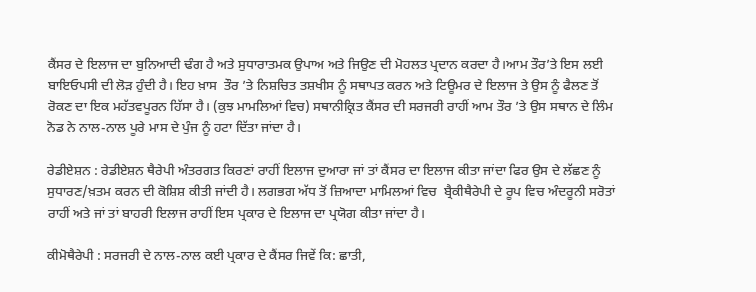ਕੈਂਸਰ ਦੇ ਇਲਾਜ ਦਾ ਬੁਨਿਆਦੀ ਢੰਗ ਹੈ ਅਤੇ ਸੁਧਾਰਾਤਮਕ ਉਪਾਅ ਅਤੇ ਜਿਉਣ ਦੀ ਮੋਹਲਤ ਪ੍ਰਦਾਨ ਕਰਦਾ ਹੈ।ਆਮ ਤੌਰ’ਤੇ ਇਸ ਲਈ ਬਾਇਓਪਸੀ ਦੀ ਲੋੜ ਹੁੰਦੀ ਹੈ। ਇਹ ਖ਼ਾਸ  ਤੌਰ ’ਤੇ ਨਿਸ਼ਚਿਤ ਤਸ਼ਖੀਸ ਨੂੰ ਸਥਾਪਤ ਕਰਨ ਅਤੇ ਟਿਊਮਰ ਦੇ ਇਲਾਜ ਤੇ ਉਸ ਨੂੰ ਫੈਲਣ ਤੋਂ ਰੋਕਣ ਦਾ ਇਕ ਮਹੱਤਵਪੂਰਨ ਹਿੱਸਾ ਹੈ। (ਕੁਝ ਮਾਮਲਿਆਂ ਵਿਚ) ਸਥਾਨੀਕ੍ਰਿਤ ਕੈਂਸਰ ਦੀ ਸਰਜਰੀ ਰਾਹੀਂ ਆਮ ਤੌਰ ’ਤੇ ਉਸ ਸਥਾਨ ਦੇ ਲਿੰਮ ਨੋਡ ਨੇ ਨਾਲ-ਨਾਲ ਪੂਰੇ ਮਾਸ ਦੇ ਪੁੰਜ ਨੂੰ ਹਟਾ ਦਿੱਤਾ ਜਾਂਦਾ ਹੈ।

ਰੇਡੀਏਸ਼ਨ : ਰੇਡੀਏਸ਼ਨ ਥੈਰੇਪੀ ਅੰਤਰਗਤ ਕਿਰਣਾਂ ਰਾਹੀਂ ਇਲਾਜ ਦੁਆਰਾ ਜਾਂ ਤਾਂ ਕੈਂਸਰ ਦਾ ਇਲਾਜ ਕੀਤਾ ਜਾਂਦਾ ਫਿਰ ਉਸ ਦੇ ਲੱਛਣ ਨੂੰ ਸੁਧਾਰਣ/ਖ਼ਤਮ ਕਰਨ ਦੀ ਕੋਸ਼ਿਸ਼ ਕੀਤੀ ਜਾਂਦੀ ਹੈ। ਲਗਭਗ ਅੱਧ ਤੋਂ ਜ਼ਿਆਦਾ ਮਾਮਿਲਆਂ ਵਿਚ  ਬ੍ਰੈਕੀਥੈਰੇਪੀ ਦੇ ਰੂਪ ਵਿਚ ਅੰਦਰੂਨੀ ਸਰੋਤਾਂ ਰਾਹੀਂ ਅਤੇ ਜਾਂ ਤਾਂ ਬਾਹਰੀ ਇਲਾਜ ਰਾਹੀਂ ਇਸ ਪ੍ਰਕਾਰ ਦੇ ਇਲਾਜ ਦਾ ਪ੍ਰਯੋਗ ਕੀਤਾ ਜਾਂਦਾ ਹੈ।

ਕੀਮੋਥੈਰੇਪੀ : ਸਰਜਰੀ ਦੇ ਨਾਲ-ਨਾਲ ਕਈ ਪ੍ਰਕਾਰ ਦੇ ਕੈਂਸਰ ਜਿਵੇਂ ਕਿ: ਛਾਤੀ,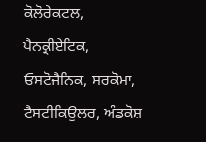ਕੋਲੋਰੇਕਟਲ, ਪੈਨਕ੍ਰੀਏਟਿਕ, ਓਸਟੋਜੈਨਿਕ, ਸਰਕੋਮਾ, ਟੈਸਟੀਕਿਉਲਰ, ਅੰਡਕੋਸ਼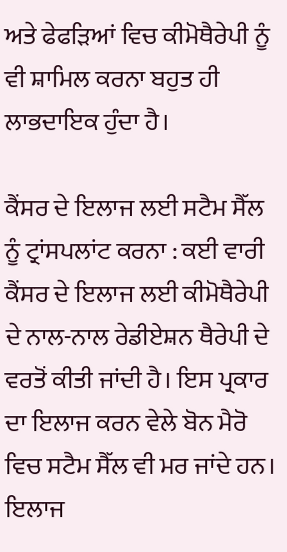ਅਤੇ ਫੇਫੜਿਆਂ ਵਿਚ ਕੀਮੋਥੈਰੇਪੀ ਨੂੰ ਵੀ ਸ਼ਾਮਿਲ ਕਰਨਾ ਬਹੁਤ ਹੀ ਲਾਭਦਾਇਕ ਹੁੰਦਾ ਹੈ।

ਕੈਂਸਰ ਦੇ ਇਲਾਜ ਲਈ ਸਟੈਮ ਸੈੱਲ ਨੂੰ ਟ੍ਰਾਂਸਪਲਾਂਟ ਕਰਨਾ : ਕਈ ਵਾਰੀ ਕੈਂਸਰ ਦੇ ਇਲਾਜ ਲਈ ਕੀਮੋਥੈਰੇਪੀ ਦੇ ਨਾਲ-ਨਾਲ ਰੇਡੀਏਸ਼ਨ ਥੈਰੇਪੀ ਦੇ ਵਰਤੋਂ ਕੀਤੀ ਜਾਂਦੀ ਹੈ। ਇਸ ਪ੍ਰਕਾਰ ਦਾ ਇਲਾਜ ਕਰਨ ਵੇਲੇ ਬੋਨ ਮੈਰੋ ਵਿਚ ਸਟੈਮ ਸੈੱਲ ਵੀ ਮਰ ਜਾਂਦੇ ਹਨ। ਇਲਾਜ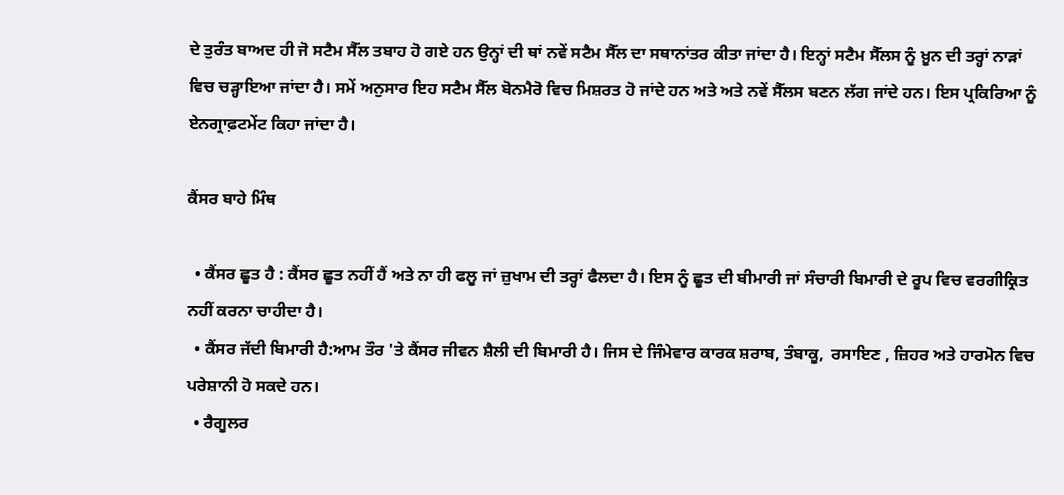ਦੇ ਤੁਰੰਤ ਬਾਅਦ ਹੀ ਜੋ ਸਟੈਮ ਸੈੱਲ ਤਬਾਹ ਹੋ ਗਏ ਹਨ ਉਨ੍ਹਾਂ ਦੀ ਥਾਂ ਨਵੇਂ ਸਟੈਮ ਸੈੱਲ ਦਾ ਸਥਾਨਾਂਤਰ ਕੀਤਾ ਜਾਂਦਾ ਹੈ। ਇਨ੍ਹਾਂ ਸਟੈਮ ਸੈੱਲਸ ਨੂੰ ਖ਼ੂਨ ਦੀ ਤਰ੍ਹਾਂ ਨਾੜਾਂ ਵਿਚ ਚੜ੍ਹਾਇਆ ਜਾਂਦਾ ਹੈ। ਸਮੇਂ ਅਨੁਸਾਰ ਇਹ ਸਟੈਮ ਸੈੱਲ ਬੋਨਮੈਰੋ ਵਿਚ ਮਿਸ਼ਰਤ ਹੋ ਜਾਂਦੇ ਹਨ ਅਤੇ ਅਤੇ ਨਵੇਂ ਸੈੱਲਸ ਬਣਨ ਲੱਗ ਜਾਂਦੇ ਹਨ। ਇਸ ਪ੍ਰਕਿਰਿਆ ਨੂੰ ਏਨਗ੍ਰਾਫ਼ਟਮੇਂਟ ਕਿਹਾ ਜਾਂਦਾ ਹੈ।

ਕੈਂਸਰ ਬਾਹੇ ਮਿੰਥ

  • ਕੈਂਸਰ ਛੂਤ ਹੈ : ਕੈਂਸਰ ਛੂਤ ਨਹੀਂ ਹੈਂ ਅਤੇ ਨਾ ਹੀ ਫਲੂ ਜਾਂ ਜ਼ੁਖਾਮ ਦੀ ਤਰ੍ਹਾਂ ਫੈਲਦਾ ਹੈ। ਇਸ ਨੂੰ ਛੂਤ ਦੀ ਬੀਮਾਰੀ ਜਾਂ ਸੰਚਾਰੀ ਬਿਮਾਰੀ ਦੇ ਰੂਪ ਵਿਚ ਵਰਗੀਕ੍ਰਿਤ ਨਹੀਂ ਕਰਨਾ ਚਾਹੀਦਾ ਹੈ।
  • ਕੈਂਸਰ ਜੱਦੀ ਬਿਮਾਰੀ ਹੈ:ਆਮ ਤੌਰ 'ਤੇ ਕੈਂਸਰ ਜੀਵਨ ਸ਼ੈਲੀ ਦੀ ਬਿਮਾਰੀ ਹੈ। ਜਿਸ ਦੇ ਜਿੰਮੇਵਾਰ ਕਾਰਕ ਸ਼ਰਾਬ, ਤੰਬਾਕੂ,  ਰਸਾਇਣ , ਜ਼ਿਹਰ ਅਤੇ ਹਾਰਮੋਨ ਵਿਚ ਪਰੇਸ਼ਾਨੀ ਹੋ ਸਕਦੇ ਹਨ।
  • ਰੈਗੂਲਰ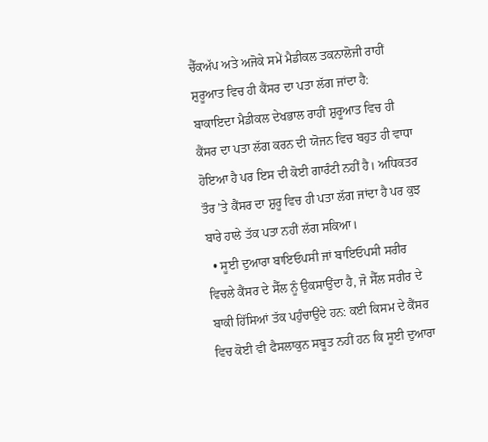ਚੈੱਕਅੱਪ ਅਤੇ ਅਜੋਕੇ ਸਮੇਂ ਮੈਡੀਕਲ ਤਕਨਾਲੋਜੀ ਰਾਹੀਂ ਸ਼ੁਰੂਆਤ ਵਿਚ ਹੀ ਕੈਂਸਰ ਦਾ ਪਤਾ ਲੱਗ ਜਾਂਦਾ ਹੈ: ਬਾਕਾਇਦਾ ਮੈਡੀਕਲ ਦੇਖਭਾਲ ਰਾਹੀਂ ਸ਼ੁਰੂਆਤ ਵਿਚ ਹੀ ਕੈਂਸਰ ਦਾ ਪਤਾ ਲੱਗ ਕਰਨ ਦੀ ਯੋਜਨ ਵਿਚ ਬਹੁਤ ਹੀ ਵਾਧਾ ਹੋਇਆ ਹੈ ਪਰ ਇਸ ਦੀ ਕੋਈ ਗਾਰੰਟੀ ਨਹੀਂ ਹੈ। ਅਧਿਕਤਰ ਤੌਰ ’ਤੇ ਕੈਂਸਰ ਦਾ ਸ਼ੁਰੂ ਵਿਚ ਹੀ ਪਤਾ ਲੱਗ ਜਾਂਦਾ ਹੈ ਪਰ ਕੁਝ ਬਾਰੇ ਹਾਲੇ ਤੱਕ ਪਤਾ ਨਹੀਂ ਲੱਗ ਸਕਿਆ।
  • ਸੂਈ ਦੁਆਰਾ ਬਾਇਓਪਸੀ ਜਾਂ ਬਾਇਓਪਸੀ ਸਰੀਰ ਵਿਚਲੇ ਕੈਂਸਰ ਦੇ ਸੈੱਲ ਨੂੰ ਉਕਸਾਉਂਦਾ ਹੈ, ਜੋ ਸੈੱਲ ਸਰੀਰ ਦੇ ਬਾਕੀ ਹਿੱਸਿਆਂ ਤੱਕ ਪਹੁੰਚਾਉਂਦੇ ਹਨ: ਕਈ ਕਿਸਮ ਦੇ ਕੈਂਸਰ ਵਿਚ ਕੋਈ ਵੀ ਫੈਸਲਾਕੁਨ ਸਬੂਤ ਨਹੀਂ ਹਨ ਕਿ ਸੂਈ ਦੁਆਰਾ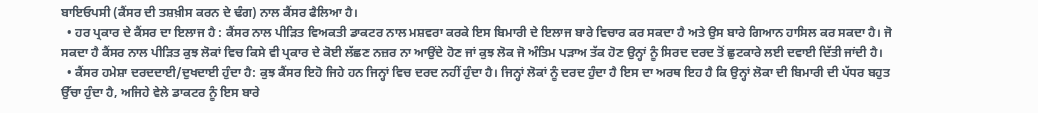ਬਾਇਓਪਸੀ (ਕੈਂਸਰ ਦੀ ਤਸ਼ਖ਼ੀਸ ਕਰਨ ਦੇ ਢੰਗ) ਨਾਲ ਕੈਂਸਰ ਫੈਲਿਆ ਹੈ।
  • ਹਰ ਪ੍ਰਕਾਰ ਦੇ ਕੈਂਸਰ ਦਾ ਇਲਾਜ ਹੈ : ਕੈਂਸਰ ਨਾਲ ਪੀੜਿਤ ਵਿਅਕਤੀ ਡਾਕਟਰ ਨਾਲ ਮਸ਼ਵਰਾ ਕਰਕੇ ਇਸ ਬਿਮਾਰੀ ਦੇ ਇਲਾਜ ਬਾਰੇ ਵਿਚਾਰ ਕਰ ਸਕਦਾ ਹੈ ਅਤੇ ਉਸ ਬਾਰੇ ਗਿਆਨ ਹਾਸਿਲ ਕਰ ਸਕਦਾ ਹੈ। ਜੋ ਸਕਦਾ ਹੈ ਕੈਂਸਰ ਨਾਲ ਪੀੜਿਤ ਕੁਝ ਲੋਕਾਂ ਵਿਚ ਕਿਸੇ ਵੀ ਪ੍ਰਕਾਰ ਦੇ ਕੋਈ ਲੱਛਣ ਨਜ਼ਰ ਨਾ ਆਉਂਦੇ ਹੋਣ ਜਾਂ ਕੁਝ ਲੋਕ ਜੋ ਅੰਤਿਮ ਪੜਾਅ ਤੱਕ ਹੋਣ ਉਨ੍ਹਾਂ ਨੂੰ ਸਿਰਦ ਦਰਦ ਤੋਂ ਛੁਟਕਾਰੇ ਲਈ ਦਵਾਈ ਦਿੱਤੀ ਜਾਂਦੀ ਹੈ।
  • ਕੈਂਸਰ ਹਮੇਸ਼ਾ ਦਰਦਦਾਈ/ਦੁਖਦਾਈ ਹੁੰਦਾ ਹੈ: ਕੁਝ ਕੈਂਸਰ ਇਹੋ ਜਿਹੇ ਹਨ ਜਿਨ੍ਹਾਂ ਵਿਚ ਦਰਦ ਨਹੀਂ ਹੁੰਦਾ ਹੈ। ਜਿਨ੍ਹਾਂ ਲੋਕਾਂ ਨੂੰ ਦਰਦ ਹੁੰਦਾ ਹੈ ਇਸ ਦਾ ਅਰਥ ਇਹ ਹੈ ਕਿ ਉਨ੍ਹਾਂ ਲੋਕਾ ਦੀ ਬਿਮਾਰੀ ਦੀ ਪੱਧਰ ਬਹੁਤ ਉੱਚਾ ਹੁੰਦਾ ਹੈ, ਅਜਿਹੇ ਵੇਲੇ ਡਾਕਟਰ ਨੂੰ ਇਸ ਬਾਰੇ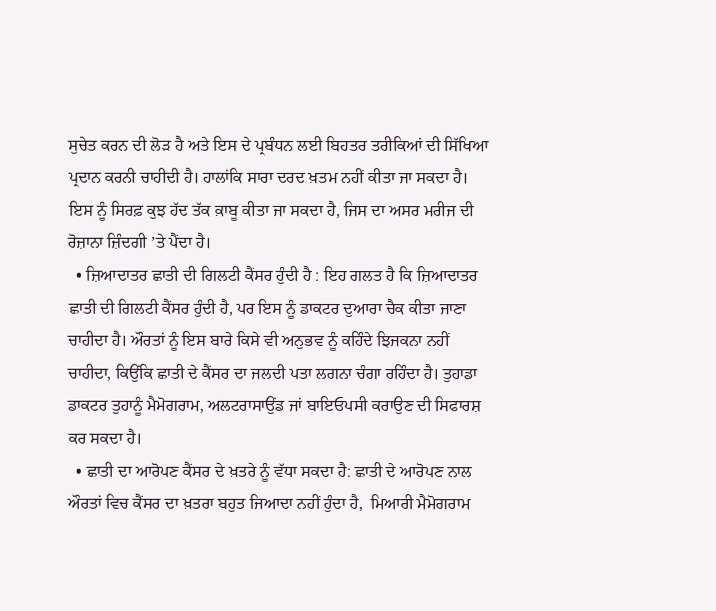ਸੁਚੇਤ ਕਰਨ ਦੀ ਲੋੜ ਹੈ ਅਤੇ ਇਸ ਦੇ ਪ੍ਰਬੰਧਨ ਲਈ ਬਿਹਤਰ ਤਰੀਕਿਆਂ ਦੀ ਸਿੱਖਿਆ ਪ੍ਰਦਾਨ ਕਰਨੀ ਚਾਹੀਦੀ ਹੈ। ਹਾਲਾਂਕਿ ਸਾਰਾ ਦਰਦ ਖ਼ਤਮ ਨਹੀਂ ਕੀਤਾ ਜਾ ਸਕਦਾ ਹੈ। ਇਸ ਨੂੰ ਸਿਰਫ਼ ਕੁਝ ਹੱਦ ਤੱਕ ਕ਼ਾਬੂ ਕੀਤਾ ਜਾ ਸਕਦਾ ਹੈ, ਜਿਸ ਦਾ ਅਸਰ ਮਰੀਜ ਦੀ ਰੋਜ਼ਾਨਾ ਜ਼ਿੰਦਗੀ ’ਤੇ ਪੈਂਦਾ ਹੈ।
  • ਜ਼ਿਆਦਾਤਰ ਛਾਤੀ ਦੀ ਗਿਲਟੀ ਕੈਂਸਰ ਹੁੰਦੀ ਹੈ : ਇਹ ਗਲਤ ਹੈ ਕਿ ਜ਼ਿਆਦਾਤਰ ਛਾਤੀ ਦੀ ਗਿਲਟੀ ਕੈਂਸਰ ਹੁੰਦੀ ਹੈ, ਪਰ ਇਸ ਨੂੰ ਡਾਕਟਰ ਦੁਆਰਾ ਚੈਕ ਕੀਤਾ ਜਾਣਾ ਚਾਹੀਦਾ ਹੈ। ਔਰਤਾਂ ਨੂੰ ਇਸ ਬਾਰੇ ਕਿਸੇ ਵੀ ਅਨੁਭਵ ਨੂੰ ਕਹਿੰਦੇ ਝਿਜਕਨਾ ਨਹੀਂ ਚਾਹੀਦਾ, ਕਿਉਂਕਿ ਛਾਤੀ ਦੇ ਕੈਂਸਰ ਦਾ ਜਲਦੀ ਪਤਾ ਲਗਨਾ ਚੰਗਾ ਰਹਿੰਦਾ ਹੈ। ਤੁਹਾਡਾ ਡਾਕਟਰ ਤੁਹਾਨੂੰ ਮੈਮੋਗਰਾਮ, ਅਲਟਰਾਸਾਉਂਡ ਜਾਂ ਬਾਇਓਪਸੀ ਕਰਾਉਣ ਦੀ ਸਿਫਾਰਸ਼ ਕਰ ਸਕਦਾ ਹੈ।
  • ਛਾਤੀ ਦਾ ਆਰੋਪਣ ਕੈਂਸਰ ਦੇ ਖ਼ਤਰੇ ਨੂੰ ਵੱਧਾ ਸਕਦਾ ਹੈ: ਛਾਤੀ ਦੇ ਆਰੋਪਣ ਨਾਲ ਔਰਤਾਂ ਵਿਚ ਕੈਂਸਰ ਦਾ ਖ਼ਤਰਾ ਬਹੁਤ ਜਿਆਦਾ ਨਹੀਂ ਹੁੰਦਾ ਹੈ,  ਮਿਆਰੀ ਮੈਮੋਗਰਾਮ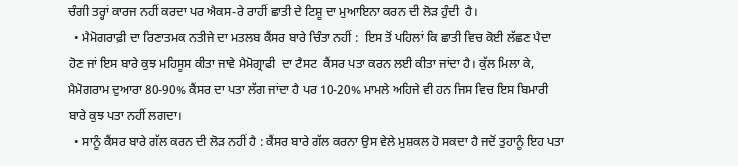ਚੰਗੀ ਤਰ੍ਹਾਂ ਕਾਰਜ ਨਹੀਂ ਕਰਦਾ ਪਰ ਐਕਸ-ਰੇ ਰਾਹੀਂ ਛਾਤੀ ਦੇ ਟਿਸ਼ੂ ਦਾ ਮੁਆਇਨਾ ਕਰਨ ਦੀ ਲੋੜ ਹੁੰਦੀ  ਹੈ।
  • ਮੈਮੋਗਰਾਫ਼ੀ ਦਾ ਰਿਣਾਤਮਕ ਨਤੀਜੇ ਦਾ ਮਤਲਬ ਕੈਂਸਰ ਬਾਰੇ ਚਿੰਤਾ ਨਹੀਂ :  ਇਸ ਤੋਂ ਪਹਿਲਾਂ ਕਿ ਛਾਤੀ ਵਿਚ ਕੋਈ ਲੱਛਣ ਪੈਦਾ ਹੋਣ ਜਾਂ ਇਸ ਬਾਰੇ ਕੁਝ ਮਹਿਸੂਸ ਕੀਤਾ ਜਾਵੇ ਮੈਮੋਗ੍ਰਾਫੀ  ਦਾ ਟੈਸਟ  ਕੈਂਸਰ ਪਤਾ ਕਰਨ ਲਈ ਕੀਤਾ ਜਾਂਦਾ ਹੈ। ਕੁੱਲ ਮਿਲਾ ਕੇ, ਮੈਮੋਗਰਾਮ ਦੁਆਰਾ 80-90% ਕੈਂਸਰ ਦਾ ਪਤਾ ਲੱਗ ਜਾਂਦਾ ਹੈ ਪਰ 10-20% ਮਾਮਲੇ ਅਹਿਜੇ ਵੀ ਹਨ ਜਿਸ ਵਿਚ ਇਸ ਬਿਮਾਰੀ ਬਾਰੇ ਕੁਝ ਪਤਾ ਨਹੀਂ ਲਗਦਾ।
  • ਸਾਨੂੰ ਕੈਂਸਰ ਬਾਰੇ ਗੱਲ ਕਰਨ ਦੀ ਲੋੜ ਨਹੀਂ ਹੈ : ਕੈਂਸਰ ਬਾਰੇ ਗੱਲ ਕਰਨਾ ਉਸ ਵੇਲੇ ਮੁਸ਼ਕਲ ਹੋ ਸਕਦਾ ਹੈ ਜਦੋਂ ਤੁਹਾਨੂੰ ਇਹ ਪਤਾ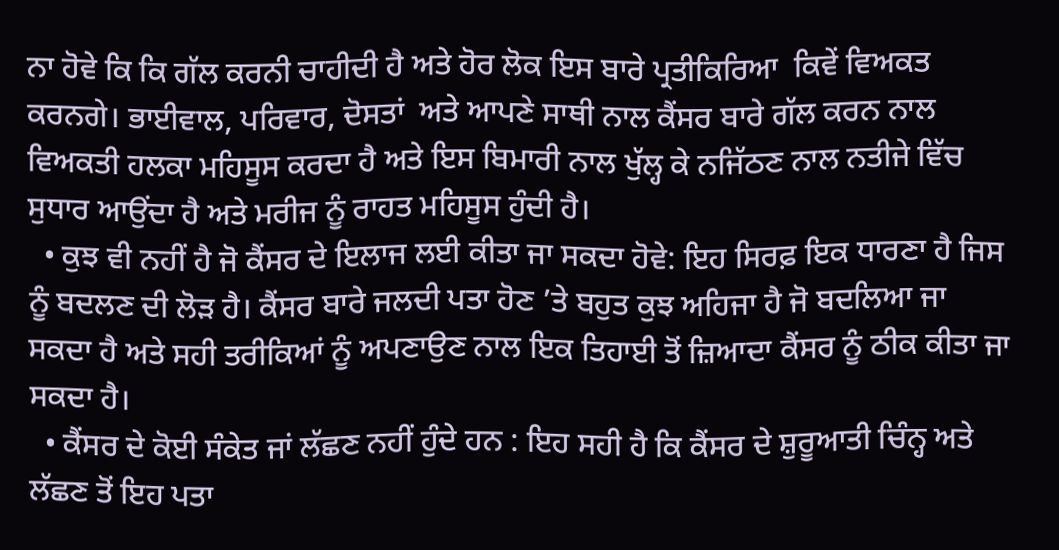ਨਾ ਹੋਵੇ ਕਿ ਕਿ ਗੱਲ ਕਰਨੀ ਚਾਹੀਦੀ ਹੈ ਅਤੇ ਹੋਰ ਲੋਕ ਇਸ ਬਾਰੇ ਪ੍ਰਤੀਕਿਰਿਆ  ਕਿਵੇਂ ਵਿਅਕਤ ਕਰਨਗੇ। ਭਾਈਵਾਲ, ਪਰਿਵਾਰ, ਦੋਸਤਾਂ  ਅਤੇ ਆਪਣੇ ਸਾਥੀ ਨਾਲ ਕੈਂਸਰ ਬਾਰੇ ਗੱਲ ਕਰਨ ਨਾਲ ਵਿਅਕਤੀ ਹਲਕਾ ਮਹਿਸੂਸ ਕਰਦਾ ਹੈ ਅਤੇ ਇਸ ਬਿਮਾਰੀ ਨਾਲ ਖੁੱਲ੍ਹ ਕੇ ਨਜਿੱਠਣ ਨਾਲ ਨਤੀਜੇ ਵਿੱਚ ਸੁਧਾਰ ਆਉਂਦਾ ਹੈ ਅਤੇ ਮਰੀਜ ਨੂੰ ਰਾਹਤ ਮਹਿਸੂਸ ਹੁੰਦੀ ਹੈ।
  • ਕੁਝ ਵੀ ਨਹੀਂ ਹੈ ਜੋ ਕੈਂਸਰ ਦੇ ਇਲਾਜ ਲਈ ਕੀਤਾ ਜਾ ਸਕਦਾ ਹੋਵੇ: ਇਹ ਸਿਰਫ਼ ਇਕ ਧਾਰਣਾ ਹੈ ਜਿਸ ਨੂੰ ਬਦਲਣ ਦੀ ਲੋੜ ਹੈ। ਕੈਂਸਰ ਬਾਰੇ ਜਲਦੀ ਪਤਾ ਹੋਣ ’ਤੇ ਬਹੁਤ ਕੁਝ ਅਹਿਜਾ ਹੈ ਜੋ ਬਦਲਿਆ ਜਾ ਸਕਦਾ ਹੈ ਅਤੇ ਸਹੀ ਤਰੀਕਿਆਂ ਨੂੰ ਅਪਣਾਉਣ ਨਾਲ ਇਕ ਤਿਹਾਈ ਤੋਂ ਜ਼ਿਆਦਾ ਕੈਂਸਰ ਨੂੰ ਠੀਕ ਕੀਤਾ ਜਾ ਸਕਦਾ ਹੈ।
  • ਕੈਂਸਰ ਦੇ ਕੋਈ ਸੰਕੇਤ ਜਾਂ ਲੱਛਣ ਨਹੀਂ ਹੁੰਦੇ ਹਨ : ਇਹ ਸਹੀ ਹੈ ਕਿ ਕੈਂਸਰ ਦੇ ਸ਼ੁਰੂਆਤੀ ਚਿੰਨ੍ਹ ਅਤੇ ਲੱਛਣ ਤੋਂ ਇਹ ਪਤਾ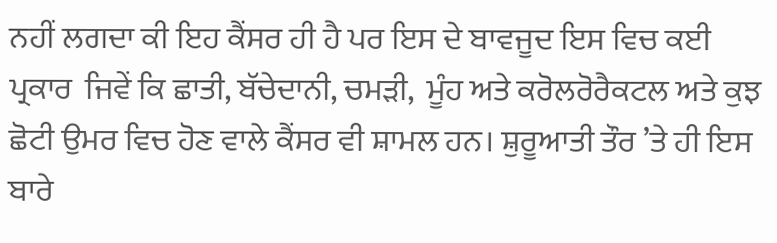ਨਹੀਂ ਲਗਦਾ ਕੀ ਇਹ ਕੈਂਸਰ ਹੀ ਹੈ ਪਰ ਇਸ ਦੇ ਬਾਵਜੂਦ ਇਸ ਵਿਚ ਕਈ ਪ੍ਰਕਾਰ  ਜਿਵੇਂ ਕਿ ਛਾਤੀ, ਬੱਚੇਦਾਨੀ, ਚਮੜੀ,  ਮੂੰਹ ਅਤੇ ਕਰੋਲਰੋਰੈਕਟਲ ਅਤੇ ਕੁਝ ਛੋਟੀ ਉਮਰ ਵਿਚ ਹੋਣ ਵਾਲੇ ਕੈਂਸਰ ਵੀ ਸ਼ਾਮਲ ਹਨ। ਸ਼ੁਰੂਆਤੀ ਤੌਰ ’ਤੇ ਹੀ ਇਸ ਬਾਰੇ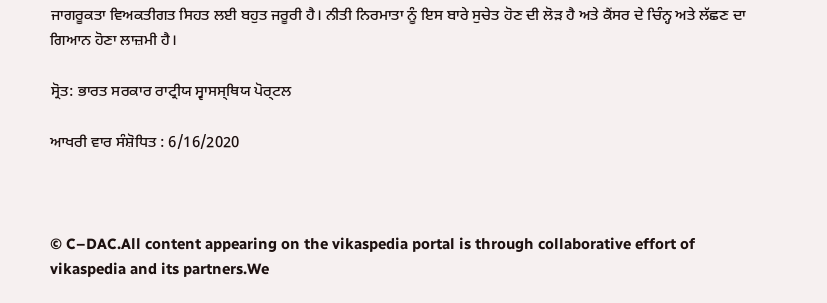ਜਾਗਰੂਕਤਾ ਵਿਅਕਤੀਗਤ ਸਿਹਤ ਲਈ ਬਹੁਤ ਜਰੂਰੀ ਹੈ। ਨੀਤੀ ਨਿਰਮਾਤਾ ਨੂੰ ਇਸ ਬਾਰੇ ਸੁਚੇਤ ਹੋਣ ਦੀ ਲੋੜ ਹੈ ਅਤੇ ਕੈਂਸਰ ਦੇ ਚਿੰਨ੍ਹ ਅਤੇ ਲੱਛਣ ਦਾ ਗਿਆਨ ਹੋਣਾ ਲਾਜ਼ਮੀ ਹੈ।

ਸ੍ਰੋਤ: ਭਾਰਤ ਸਰਕਾਰ ਰਾਟ੍ਰੀਯ ਸ੍ਵਾਸਸ੍ਥਿਯ ਪੋਰ੍ਟਲ

ਆਖਰੀ ਵਾਰ ਸੰਸ਼ੋਧਿਤ : 6/16/2020



© C–DAC.All content appearing on the vikaspedia portal is through collaborative effort of vikaspedia and its partners.We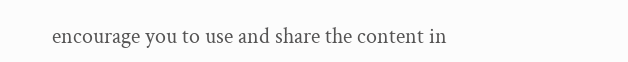encourage you to use and share the content in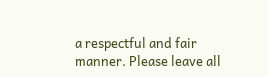a respectful and fair manner. Please leave all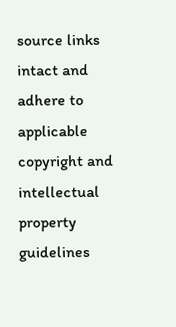source links intact and adhere to applicable copyright and intellectual property guidelines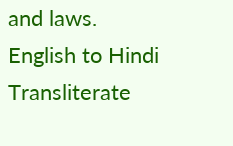and laws.
English to Hindi Transliterate